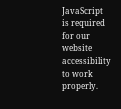JavaScript is required for our website accessibility to work properly.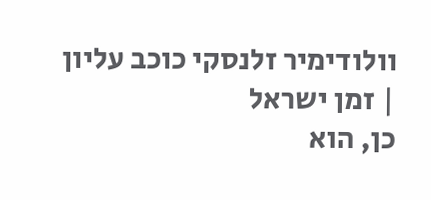וולודימיר זלנסקי כוכב עליון | זמן ישראל
כן, הוא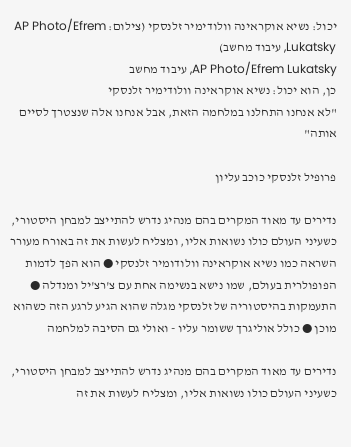יכול: נשיא אוקראינה וולודימיר זלנסקי (צילום: AP Photo/Efrem Lukatsky, עיבוד מחשב)
AP Photo/Efrem Lukatsky, עיבוד מחשב
כן, הוא יכול: נשיא אוקראינה וולודימיר זלנסקי
"לא אנחנו התחלנו במלחמה הזאת, אבל אנחנו אלה שנצטרך לסיים אותה"

פרופיל זלנסקי כוכב עליון

נדירים עד מאוד המקרים בהם מנהיג נדרש להתייצב למבחן היסטורי, כשעיני העולם כולו נשואות אליו, ומצליח לעשות את זה באורח מעורר השראה כמו נשיא אוקראינה וולודומיר זלנסקי ● הוא הפך לדמות הפופולרית בעולם, שמו נישא בנשימה אחת עם צ'רצ'יל ומנדלה ● התעמקות בהיסטוריה של זלנסקי מגלה שהוא הגיע לרגע הזה כשהוא מוכן ● כולל אוליגרך ששומר עליו - ואולי גם הסיבה למלחמה

נדירים עד מאוד המקרים בהם מנהיג נדרש להתייצב למבחן היסטורי, כשעיני העולם כולו נשואות אליו, ומצליח לעשות את זה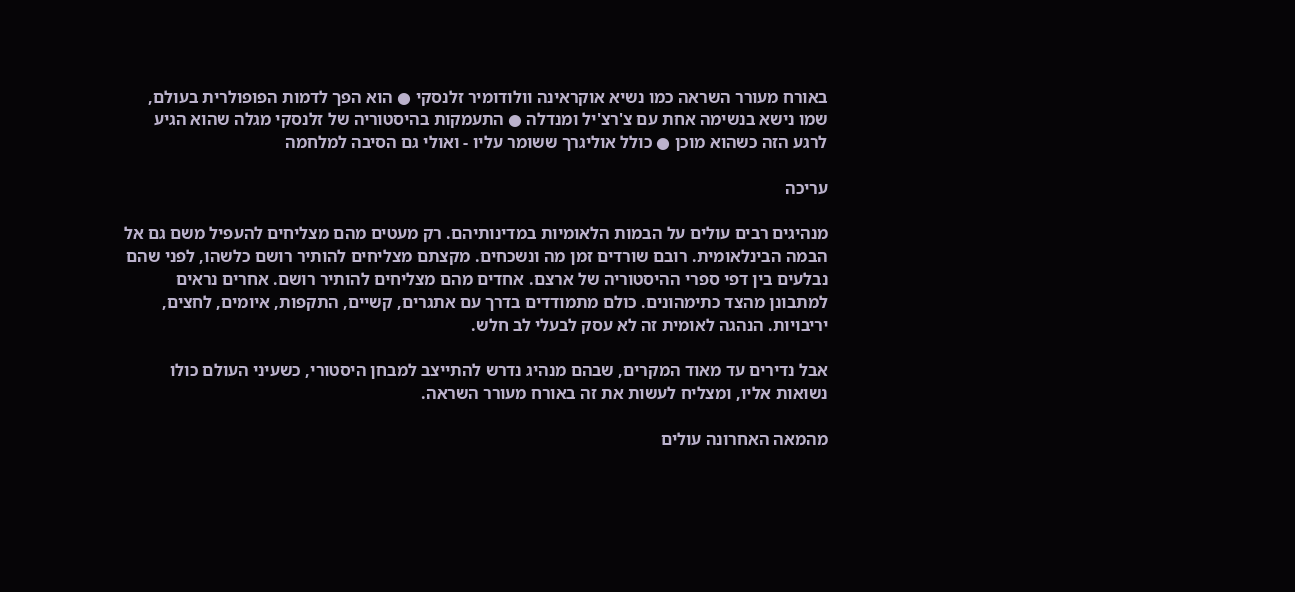באורח מעורר השראה כמו נשיא אוקראינה וולודומיר זלנסקי ● הוא הפך לדמות הפופולרית בעולם, שמו נישא בנשימה אחת עם צ'רצ'יל ומנדלה ● התעמקות בהיסטוריה של זלנסקי מגלה שהוא הגיע לרגע הזה כשהוא מוכן ● כולל אוליגרך ששומר עליו - ואולי גם הסיבה למלחמה

עריכה

מנהיגים רבים עולים על הבמות הלאומיות במדינותיהם. רק מעטים מהם מצליחים להעפיל משם גם אל הבמה הבינלאומית. רובם שורדים זמן מה ונשכחים. מקצתם מצליחים להותיר רושם כלשהו, לפני שהם נבלעים בין דפי ספרי ההיסטוריה של ארצם. אחדים מהם מצליחים להותיר רושם. אחרים נראים למתבונן מהצד כתימהונים. כולם מתמודדים בדרך עם אתגרים, קשיים, התקפות, איומים, לחצים, יריבויות. הנהגה לאומית זה לא עסק לבעלי לב חלש.

אבל נדירים עד מאוד המקרים, שבהם מנהיג נדרש להתייצב למבחן היסטורי, כשעיני העולם כולו נשואות אליו, ומצליח לעשות את זה באורח מעורר השראה.

מהמאה האחרונה עולים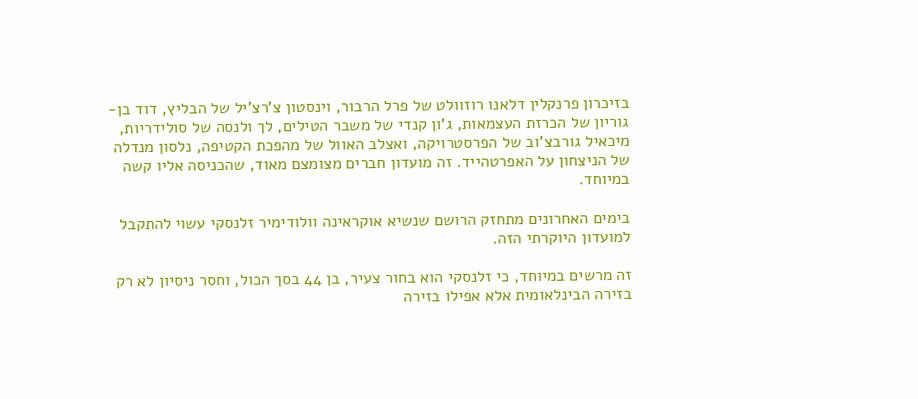בזיכרון פרנקלין דלאנו רוזוולט של פרל הרבור, וינסטון צ'רצ'יל של הבליץ, דוד בן-גוריון של הכרזת העצמאות, ג'ון קנדי של משבר הטילים, לך ולנסה של סולידריות, מיכאיל גורבצ'וב של הפרסטרויקה, ואצלב האוול של מהפכת הקטיפה, נלסון מנדלה של הניצחון על האפרטהייד. זה מועדון חברים מצומצם מאוד, שהכניסה אליו קשה במיוחד.

בימים האחרונים מתחזק הרושם שנשיא אוקראינה וולודימיר זלנסקי עשוי להתקבל למועדון היוקרתי הזה.

זה מרשים במיוחד, כי זלנסקי הוא בחור צעיר, בן 44 בסך הכול, וחסר ניסיון לא רק בזירה הבינלאומית אלא אפילו בזירה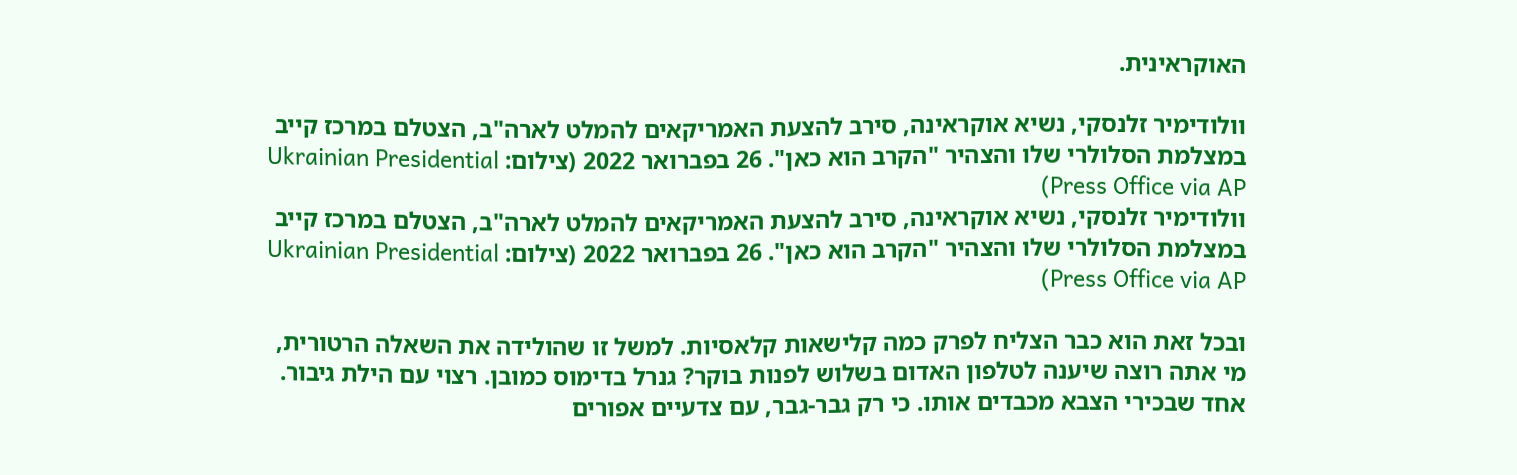האוקראינית.

וולודימיר זלנסקי, נשיא אוקראינה, סירב להצעת האמריקאים להמלט לארה"ב, הצטלם במרכז קייב במצלמת הסלולרי שלו והצהיר "הקרב הוא כאן". 26 בפברואר 2022 (צילום: Ukrainian Presidential Press Office via AP)
וולודימיר זלנסקי, נשיא אוקראינה, סירב להצעת האמריקאים להמלט לארה"ב, הצטלם במרכז קייב במצלמת הסלולרי שלו והצהיר "הקרב הוא כאן". 26 בפברואר 2022 (צילום: Ukrainian Presidential Press Office via AP)

ובכל זאת הוא כבר הצליח לפרק כמה קלישאות קלאסיות. למשל זו שהולידה את השאלה הרטורית, מי אתה רוצה שיענה לטלפון האדום בשלוש לפנות בוקר? גנרל בדימוס כמובן. רצוי עם הילת גיבור. אחד שבכירי הצבא מכבדים אותו. כי רק גבר-גבר, עם צדעיים אפורים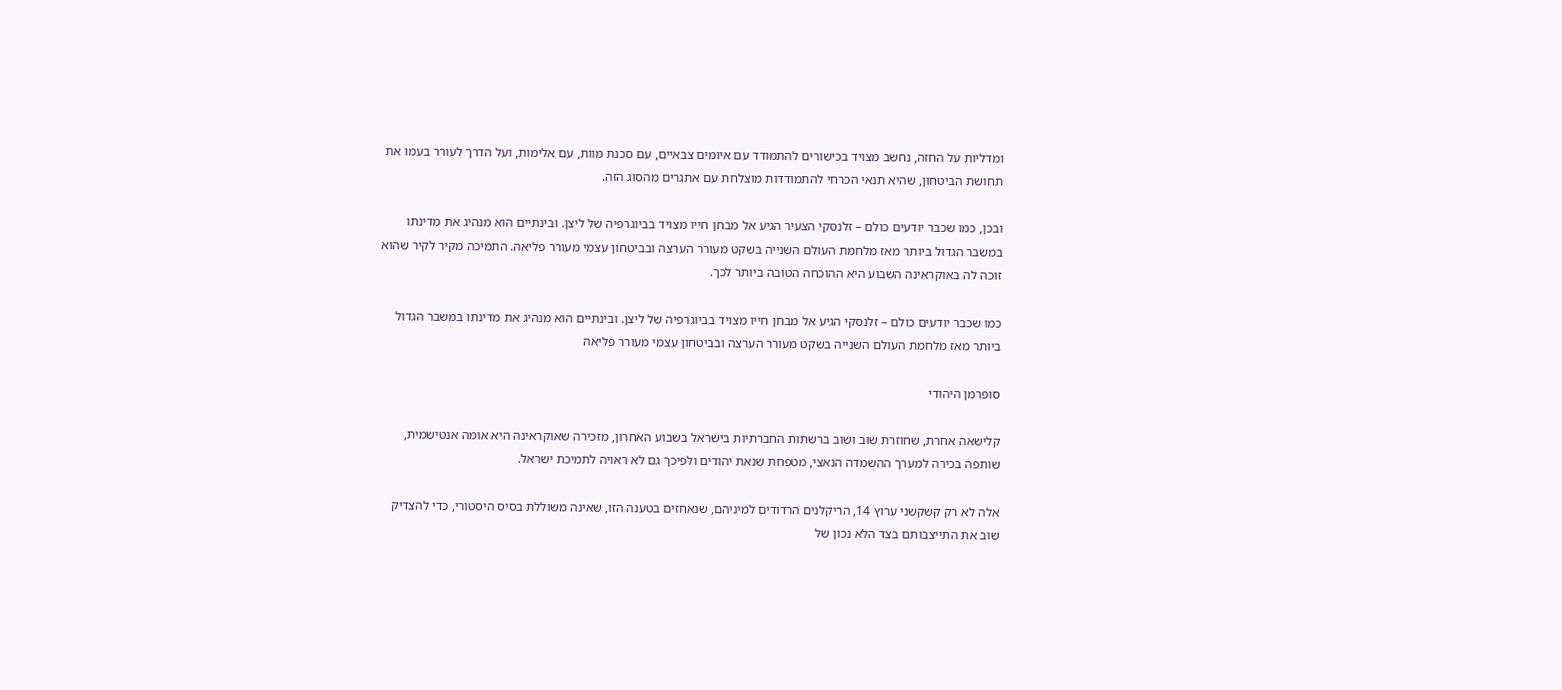ומדליות על החזה, נחשב מצויד בכישורים להתמודד עם איומים צבאיים, עם סכנת מוות, עם אלימות, ועל הדרך לעורר בעמו את תחושת הביטחון, שהיא תנאי הכרחי להתמודדות מוצלחת עם אתגרים מהסוג הזה.

ובכן, כמו שכבר יודעים כולם – זלנסקי הצעיר הגיע אל מבחן חייו מצויד בביוגרפיה של ליצן. ובינתיים הוא מנהיג את מדינתו במשבר הגדול ביותר מאז מלחמת העולם השנייה בשקט מעורר הערצה ובביטחון עצמי מעורר פליאה. התמיכה מקיר לקיר שהוא זוכה לה באוקראינה השבוע היא ההוכחה הטובה ביותר לכך.

כמו שכבר יודעים כולם – זלנסקי הגיע אל מבחן חייו מצויד בביוגרפיה של ליצן. ובינתיים הוא מנהיג את מדינתו במשבר הגדול ביותר מאז מלחמת העולם השנייה בשקט מעורר הערצה ובביטחון עצמי מעורר פליאה

סופרמן היהודי

קלישאה אחרת, שחוזרת שוב ושוב ברשתות החברתיות בישראל בשבוע האחרון, מזכירה שאוקראינה היא אומה אנטישמית, שותפה בכירה למערך ההשמדה הנאצי, מטפחת שנאת יהודים ולפיכך גם לא ראויה לתמיכת ישראל.

אלה לא רק קשקשני ערוץ 14, הריקלנים הרדודים למיניהם, שנאחזים בטענה הזו, שאינה משוללת בסיס היסטורי, כדי להצדיק שוב את התייצבותם בצד הלא נכון של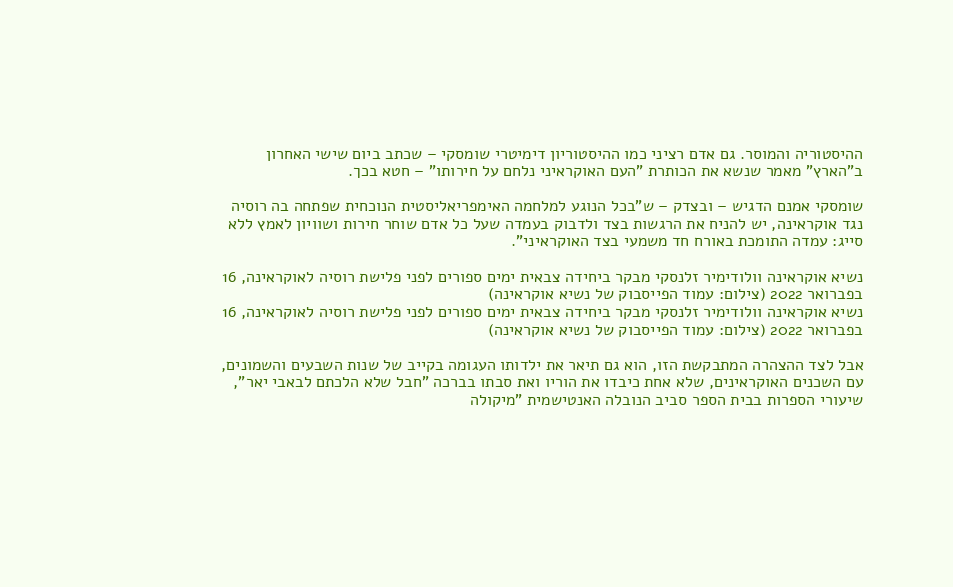ההיסטוריה והמוסר. גם אדם רציני כמו ההיסטוריון דימיטרי שומסקי – שכתב ביום שישי האחרון ב"הארץ" מאמר שנשא את הכותרת "העם האוקראיני נלחם על חירותו" – חטא בכך.

שומסקי אמנם הדגיש – ובצדק – ש"בכל הנוגע למלחמה האימפריאליסטית הנוכחית שפתחה בה רוסיה נגד אוקראינה, יש להניח את הרגשות בצד ולדבוק בעמדה שעל כל אדם שוחר חירות ושוויון לאמץ ללא סייג: עמדה התומכת באורח חד משמעי בצד האוקראיני".

נשיא אוקראינה וולודימיר זלנסקי מבקר ביחידה צבאית ימים ספורים לפני פלישת רוסיה לאוקראינה, 16 בפברואר 2022 (צילום: עמוד הפייסבוק של נשיא אוקראינה)
נשיא אוקראינה וולודימיר זלנסקי מבקר ביחידה צבאית ימים ספורים לפני פלישת רוסיה לאוקראינה, 16 בפברואר 2022 (צילום: עמוד הפייסבוק של נשיא אוקראינה)

אבל לצד ההצהרה המתבקשת הזו, הוא גם תיאר את ילדותו העגומה בקייב של שנות השבעים והשמונים, עם השכנים האוקראינים, שלא אחת כיבדו את הוריו ואת סבתו בברכה "חבל שלא הלכתם לבאבי יאר", שיעורי הספרות בבית הספר סביב הנובלה האנטישמית "מיקולה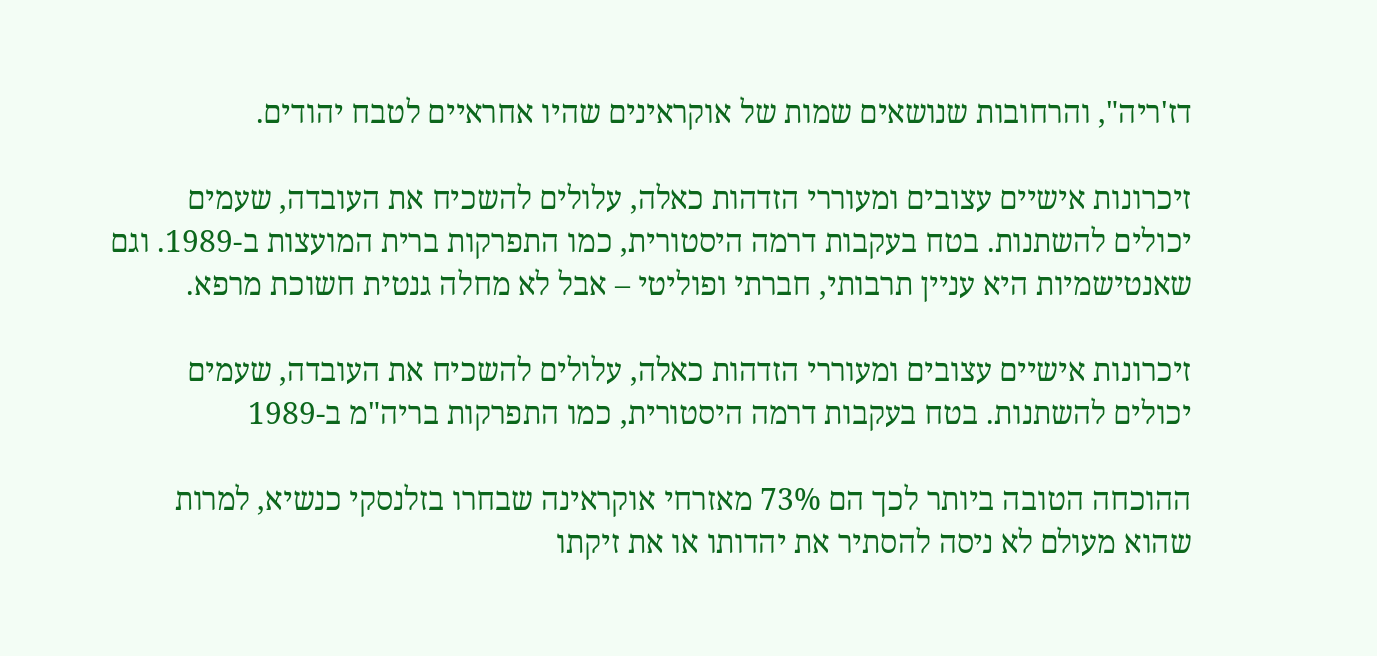דז'ריה", והרחובות שנושאים שמות של אוקראינים שהיו אחראיים לטבח יהודים.

זיכרונות אישיים עצובים ומעוררי הזדהות כאלה, עלולים להשכיח את העובדה, שעמים יכולים להשתנות. בטח בעקבות דרמה היסטורית, כמו התפרקות ברית המועצות ב-1989. וגם שאנטישמיות היא עניין תרבותי, חברתי ופוליטי – אבל לא מחלה גנטית חשוכת מרפא.

זיכרונות אישיים עצובים ומעוררי הזדהות כאלה, עלולים להשכיח את העובדה, שעמים יכולים להשתנות. בטח בעקבות דרמה היסטורית, כמו התפרקות בריה"מ ב-1989

ההוכחה הטובה ביותר לכך הם 73% מאזרחי אוקראינה שבחרו בזלנסקי כנשיא, למרות שהוא מעולם לא ניסה להסתיר את יהדותו או את זיקתו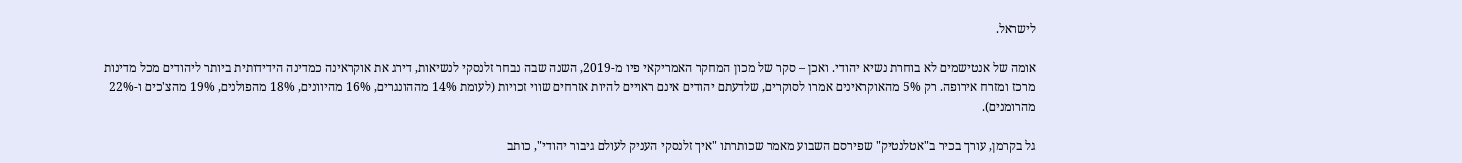לישראל.

אומה של אנטישמים לא בוחרת נשיא יהודי. ואכן – סקר של מכון המחקר האמריקאי פיו מ-2019, השנה שבה נבחר זלנסקי לנשיאות, דירג את אוקראינה כמדינה הידידותית ביותר ליהודים מכל מדינות מרכז ומזרח אירופה. רק 5% מהאוקראינים אמרו לסוקרים, שלדעתם יהודים אינם ראויים להיות אזרחים שווי זכויות (לעומת 14% מההונגרים, 16% מהיוונים, 18% מהפולנים, 19% מהצ'כים ו-22% מהרומנים).

גל בקרמן, עורך בכיר ב"אטלנטיק" שפירסם השבוע מאמר שכותרתו "איך זלנסקי העניק לעולם גיבור יהודי", כותב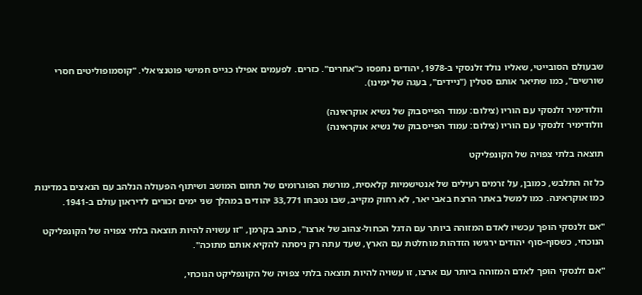שבעולם הסובייטי, שאליו נולד זלנסקי ב-1978, יהודים נתפסו כ"אחרים". כזרים. לפעמים אפילו כגייס חמישי פוטנציאלי. "קוסמופוליטים חסרי שורשים", כמו שתיאר אותם סטלין ("ניידים", בעגה של ימינו).

וולודימיר זלנסקי עם הוריו (צילום: עמוד הפייסבוק של נשיא אוקראינה)
וולודימיר זלנסקי עם הוריו (צילום: עמוד הפייסבוק של נשיא אוקראינה)

תוצאה בלתי צפויה של הקונפליקט

כל זה התלבש, כמובן, על זרמים רעילים של אנטישמיות קלאסית, מורשת הפוגרומים של תחום המושב ושיתוף הפעולה הנלהב עם הנאצים במדינות כמו אוקראינה. כמו למשל באתר הרצח באבי יאר, לא רחוק מקייב, שבו נטבחו 33,771 יהודים במהלך שני ימים זכורים לדיראון עולם ב-1941.

"אם זלנסקי הופך עכשיו לאדם המזוהה ביותר עם הדגל הכחול-צהוב של ארצו", כותב בקרמן, "זו עשויה להיות תוצאה בלתי צפויה של הקונפליקט הנוכחי, כשסוף-סוף יהודים ירגישו הזדהות מוחלטת עם הארץ, שעד עתה רק ניסתה להקיא אותם מתוכה".

"אם זלנסקי הופך לאדם המזוהה ביותר עם ארצו, זו עשויה להיות תוצאה בלתי צפויה של הקונפליקט הנוכחי,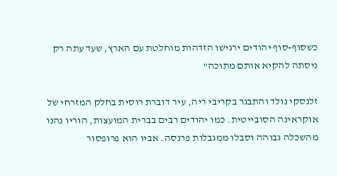כשסוף-סוף יהודים ירגישו הזדהות מוחלטת עם הארץ, שעד עתה רק ניסתה להקיא אותם מתוכה"

זלנסקי נולד והתבגר בקריבי ריה, עיר דוברת רוסית בחלק המזרחי של אוקראינה הסובייטית. כמו יהודים רבים בברית המועצות, הוריו נהנו מהשכלה גבוהה וסבלו ממגבלות פרנסה. אביו הוא פרופסור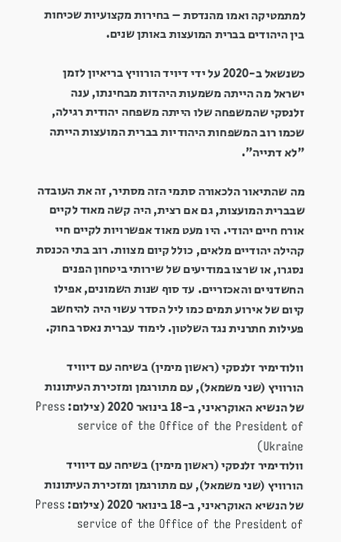למתמטיקה ואמו מהנדסת – בחירות מקצועיות שכיחות בין היהודים בברית המועצות באותן שנים.

כשנשאל ב-2020 על ידי דיויד הורוויץ בריאיון לזמן ישראל מה הייתה משמעות היהדות מבחינתו, ענה זלנסקי שהמשפחה שלו הייתה משפחה יהודית רגילה, שכמו רוב המשפחות היהודיות בברית המועצות הייתה "לא דתייה".

מה שהתיאור הלכאורה סתמי הזה מסתיר, זה את העובדה שבברית המועצות, גם אם רצית, היה קשה מאוד לקיים אורח חיים יהודי. היו מעט מאוד אפשרויות לקיים חיי קהילה יהודיים מלאים, כולל קיום מצוות. רוב בתי הכנסת נסגרו, או שרצו במודיעים של שירותי ביטחון הפנים החשדניים והאכזריים. עד סוף שנות השמונים, אפילו קיום של אירוע תמים כמו ליל הסדר עשוי היה להיחשב פעילות חתרנית נגד השלטון. לימוד עברית נאסר בחוק.

וולודימיר זלנסקי (ראשון מימין) בשיחה עם דיוויד הורוויץ (שני משמאל), עם מתורגמן ומזכירת העיתונות של הנשיא האוקראיני, ב-18 בינואר 2020 (צילום: Press service of the Office of the President of Ukraine)
וולודימיר זלנסקי (ראשון מימין) בשיחה עם דיוויד הורוויץ (שני משמאל), עם מתורגמן ומזכירת העיתונות של הנשיא האוקראיני, ב-18 בינואר 2020 (צילום: Press service of the Office of the President of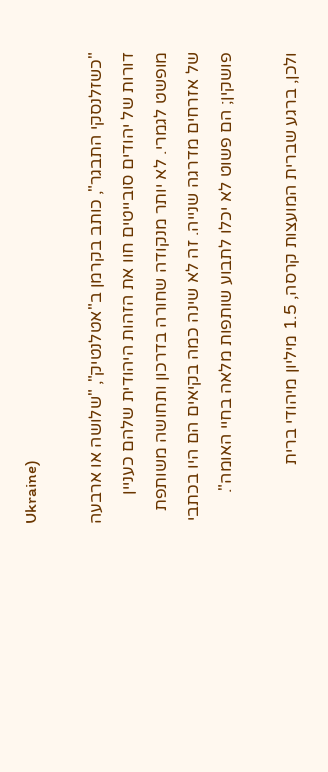Ukraine)

"כשזלנסקי התבגר", כותב בקרמן ב"אטלנטיק", "שלושה או ארבעה דורות של יהודים סובייטים חוו את הזהות היהודית שלהם כעניין מופשט לגמרי. לא יותר מנקודה שחורה בדרכון ותחושה משותפת של אזרחים מדרגה שנייה. זה לא שינה כמה בקיאים הם היו בכתבי פושקין; הם פשוט לא יכלו לתבוע שותפות מלאה בחיי האומה".

ולכן, ברגע שברית המועצות קרסה, 1.5 מיליון מיהודי ברית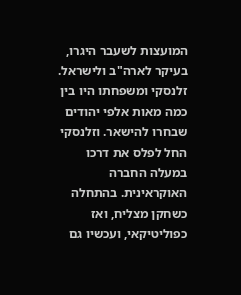המועצות לשעבר היגרו, בעיקר לארה"ב ולישראל. זלנסקי ומשפחתו היו בין כמה מאות אלפי יהודים שבחרו להישאר. וזלנסקי החל לפלס את דרכו במעלה החברה האוקראינית. בהתחלה כשחקן מצליח, ואז כפוליטיקאי, ועכשיו גם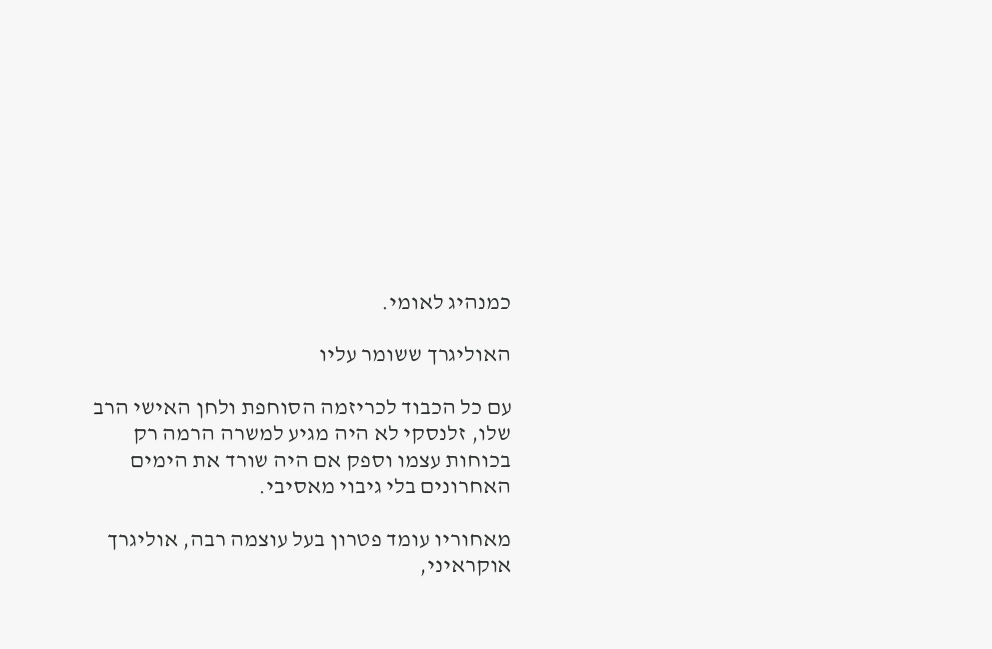כמנהיג לאומי.

האוליגרך ששומר עליו

עם כל הכבוד לכריזמה הסוחפת ולחן האישי הרב שלו, זלנסקי לא היה מגיע למשרה הרמה רק בכוחות עצמו וספק אם היה שורד את הימים האחרונים בלי גיבוי מאסיבי.

מאחוריו עומד פטרון בעל עוצמה רבה, אוליגרך אוקראיני,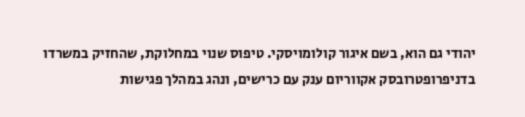יהודי גם הוא, בשם איגור קולומויסקי. טיפוס שנוי במחלוקת, שהחזיק במשרדו בדניפרופטרובסק אקווריום ענק עם כרישים, ונהג במהלך פגישות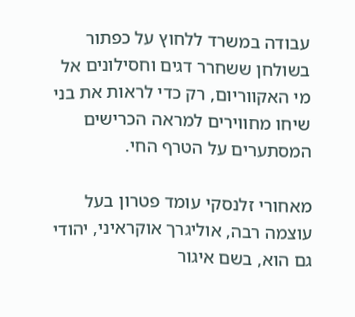עבודה במשרד ללחוץ על כפתור בשולחן ששחרר דגים וחסילונים אל מי האקווריום, רק כדי לראות את בני שיחו מחווירים למראה הכרישים המסתערים על הטרף החי.

מאחורי זלנסקי עומד פטרון בעל עוצמה רבה, אוליגרך אוקראיני, יהודי גם הוא, בשם איגור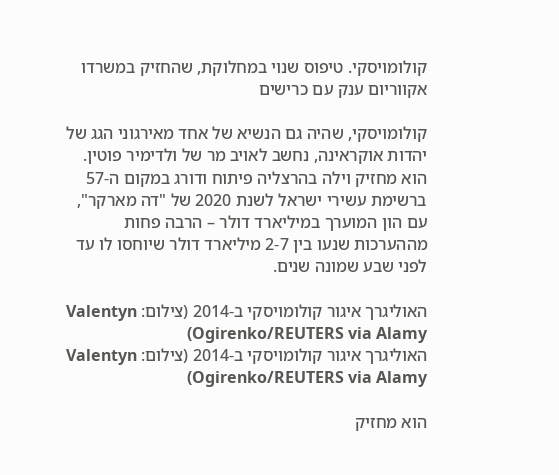קולומויסקי. טיפוס שנוי במחלוקת, שהחזיק במשרדו אקווריום ענק עם כרישים

קולומויסקי, שהיה גם הנשיא של אחד מאירגוני הגג של יהדות אוקראינה, נחשב לאויב מר של ולדימיר פוטין. הוא מחזיק וילה בהרצליה פיתוח ודורג במקום ה-57 ברשימת עשירי ישראל לשנת 2020 של "דה מארקר", עם הון המוערך במיליארד דולר – הרבה פחות מההערכות שנעו בין 2-7 מיליארד דולר שיוחסו לו עד לפני שבע שמונה שנים.

האוליגרך איגור קולומויסקי ב-2014 (צילום: Valentyn Ogirenko/REUTERS via Alamy)
האוליגרך איגור קולומויסקי ב-2014 (צילום: Valentyn Ogirenko/REUTERS via Alamy)

הוא מחזיק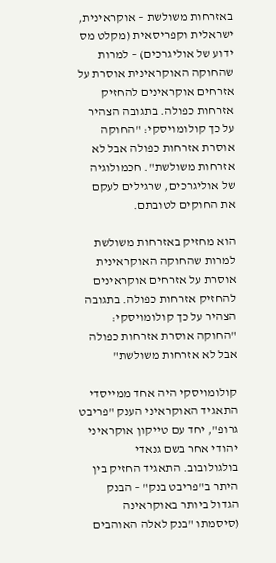באזרחות משולשת – אוקראינית, ישראלית וקפריסאית (מקלט מס ידוע של אוליגרכים) – למרות שהחוקה האוקראינית אוסרת על אזרחים אוקראינים להחזיק אזרחות כפולה. בתגובה הצהיר על כך קולומויסקי: "החוקה אוסרת אזרחות כפולה אבל לא אזרחות משולשת". חכמולוגיה של אוליגרכים, שרגילים לעקם את החוקים לטובתם.

הוא מחזיק באזרחות משולשת למרות שהחוקה האוקראינית אוסרת על אזרחים אוקראינים להחזיק אזרחות כפולה. בתגובה הצהיר על כך קולומויסקי: "החוקה אוסרת אזרחות כפולה אבל לא אזרחות משולשת"

קולומויסקי היה אחד ממייסדי התאגיד האוקראיני הענק "פריבט גרופ", יחד עם טייקון אוקראיני יהודי אחר בשם גנאדי בולגולובוב. התאגיד החזיק בין היתר ב"פריבט בנק" – הבנק הגדול ביותר באוקראינה (סיסמתו "בנק לאלה האוהבים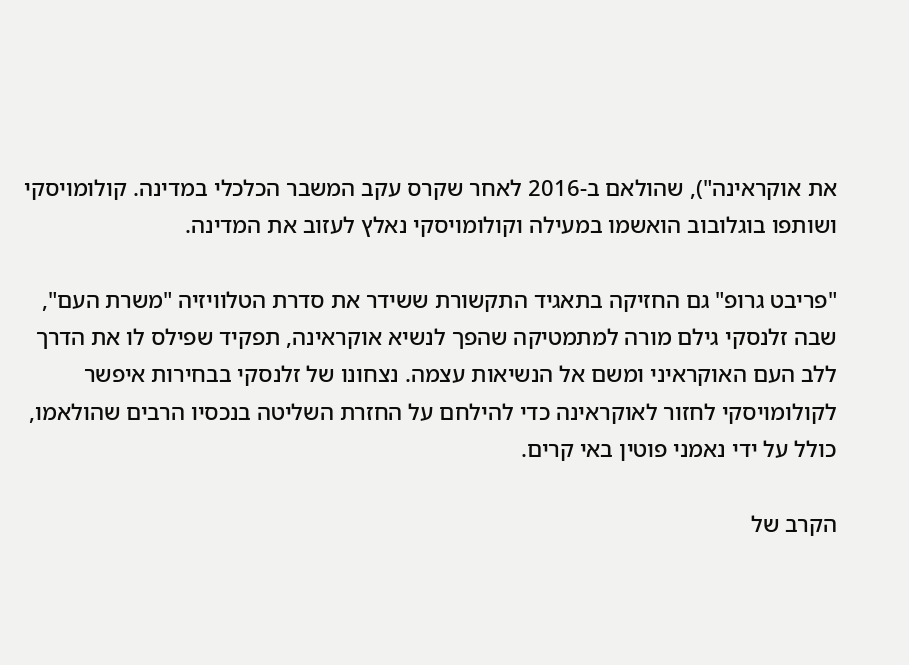את אוקראינה"), שהולאם ב-2016 לאחר שקרס עקב המשבר הכלכלי במדינה. קולומויסקי ושותפו בוגלובוב הואשמו במעילה וקולומויסקי נאלץ לעזוב את המדינה.

"פריבט גרופ" גם החזיקה בתאגיד התקשורת ששידר את סדרת הטלוויזיה "משרת העם", שבה זלנסקי גילם מורה למתמטיקה שהפך לנשיא אוקראינה, תפקיד שפילס לו את הדרך ללב העם האוקראיני ומשם אל הנשיאות עצמה. נצחונו של זלנסקי בבחירות איפשר לקולומויסקי לחזור לאוקראינה כדי להילחם על החזרת השליטה בנכסיו הרבים שהולאמו, כולל על ידי נאמני פוטין באי קרים.

הקרב של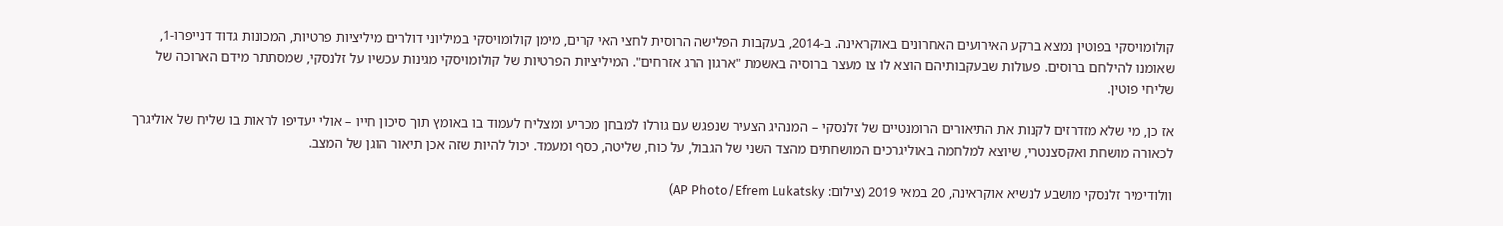קולומויסקי בפוטין נמצא ברקע האירועים האחרונים באוקראינה. ב-2014, בעקבות הפלישה הרוסית לחצי האי קרים, מימן קולומויסקי במיליוני דולרים מיליציות פרטיות, המכונות גדוד דנייפרו-1, שאומנו להילחם ברוסים. פעולות שבעקבותיהם הוצא לו צו מעצר ברוסיה באשמת "ארגון הרג אזרחים". המיליציות הפרטיות של קולומויסקי מגינות עכשיו על זלנסקי, שמסתתר מידם הארוכה של שליחי פוטין.

אז כן, מי שלא מזדרזים לקנות את התיאורים הרומנטיים של זלנסקי – המנהיג הצעיר שנפגש עם גורלו למבחן מכריע ומצליח לעמוד בו באומץ תוך סיכון חייו – אולי יעדיפו לראות בו שליח של אוליגרך לכאורה מושחת ואקסצנטרי, שיוצא למלחמה באוליגרכים המושחתים מהצד השני של הגבול, על כוח, שליטה, כסף ומעמד. יכול להיות שזה אכן תיאור הוגן של המצב.

וולודימיר זלנסקי מושבע לנשיא אוקראינה, 20 במאי 2019 (צילום: AP Photo/Efrem Lukatsky)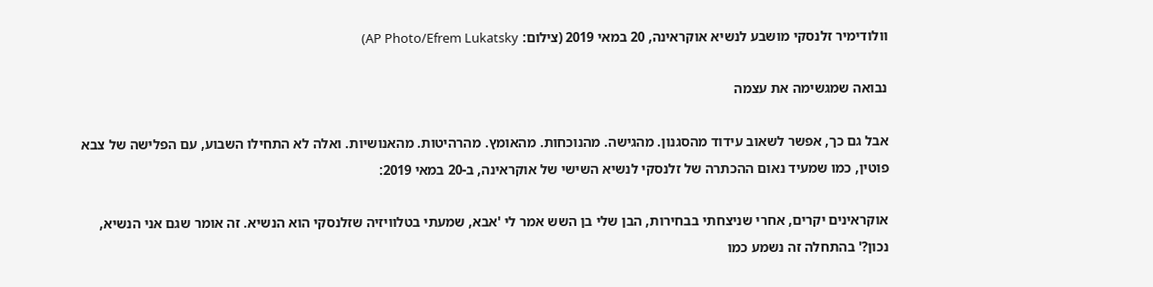וולודימיר זלנסקי מושבע לנשיא אוקראינה, 20 במאי 2019 (צילום: AP Photo/Efrem Lukatsky)

נבואה שמגשימה את עצמה

אבל גם כך, אפשר לשאוב עידוד מהסגנון. מהגישה. מהנוכחות. מהאומץ. מהרהיטות. מהאנושיות. ואלה לא התחילו השבוע, עם הפלישה של צבא פוטין, כמו שמעיד נאום ההכתרה של זלנסקי לנשיא השישי של אוקראינה, ב-20 במאי 2019:

אוקראינים יקרים, אחרי שניצחתי בבחירות, הבן שלי בן השש אמר לי 'אבא, שמעתי בטלוויזיה שזלנסקי הוא הנשיא. זה אומר שגם אני הנשיא, נכון?' בהתחלה זה נשמע כמו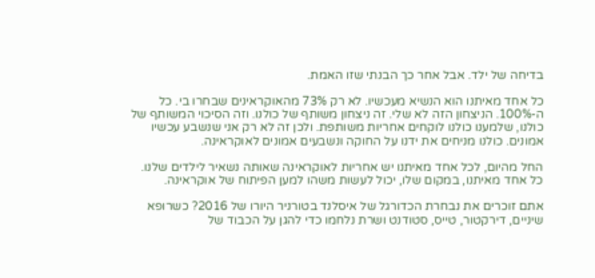בדיחה של ילד. אבל אחר כך הבנתי שזו האמת.

כל אחד מאיתנו הוא הנשיא מעכשיו. לא רק 73% מהאוקראינים שבחרו בי. כל ה-100%. הניצחון הזה לא שלי. זה ניצחון משותף של כולנו. וזה הסיכוי המשותף של כולנו, שלמענו כולנו לוקחים אחריות משותפת. ולכן זה לא רק אני שנשבע עכשיו אמונים. כולנו מניחים את ידנו על החוקה ונשבעים אמונים לאוקראינה.

החל מהיום, לכל אחד מאיתנו יש אחריות לאוקראינה שאותה נשאיר לילדים שלנו. כל אחד מאיתנו, במקום שלו, יכול לעשות משהו למען הפיתוח של אוקראינה.

אתם זוכרים את נבחרת הכדורגל של איסלנד בטורניר היורו של 2016? כשרופא שיניים, דירקטור, טייס, סטודנט ושרת נלחמו כדי להגן על הכבוד של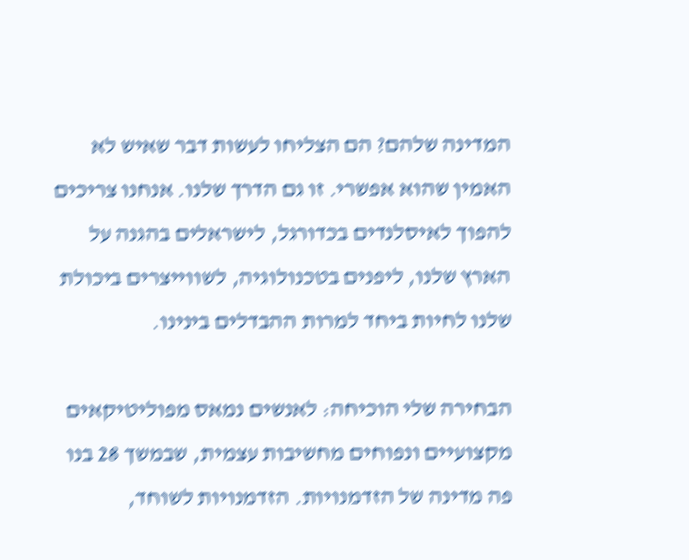המדינה שלהם? הם הצליחו לעשות דבר שאיש לא האמין שהוא אפשרי. זו גם הדרך שלנו. אנחנו צריכים להפוך לאיסלנדים בכדורגל, לישראלים בהגנה על הארץ שלנו, ליפנים בטכנולוגיה, לשווייצרים ביכולת שלנו לחיות ביחד למרות ההבדלים בינינו.

הבחירה שלי הוכיחה: לאנשים נמאס מפוליטיקאים מקצועיים ונפוחים מחשיבות עצמית, שבמשך 28 בנו פה מדינה של הזדמנויות. הזדמנויות לשוחד,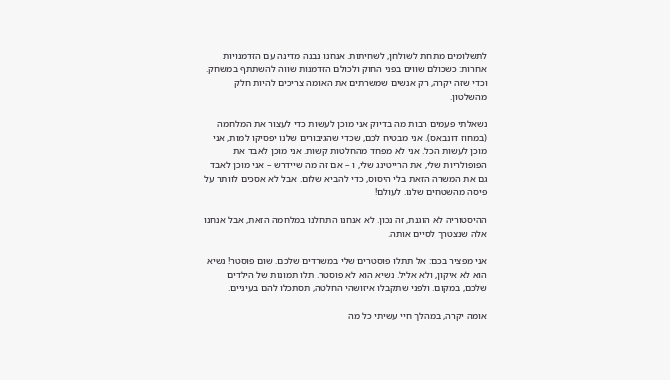לתשלומים מתחת לשולחן, לשחיתות. אנחנו נבנה מדינה עם הזדמנויות אחרות: כשכולם שווים בפני החוק ולכולם הזדמנות שווה להשתתף במשחק. וכדי שזה יקרה, רק אנשים שמשרתים את האומה צריכים להיות חלק מהשלטון.

נשאלתי פעמים רבות מה בדיוק אני מוכן לעשות כדי לעצור את המלחמה (במחוז דונבאס). אני מבטיח לכם, שכדי שהגיבורים שלנו יפסיקו למות, אני מוכן לעשות הכל. אני לא מפחד מהחלטות קשות. אני מוכן לאבד את הפופולריות שלי, את הרייטינג שלי, ו – אם זה מה שיידרש – אני מוכן לאבד גם את המשרה הזאת בלי היסוס, כדי להביא שלום. אבל לא אסכים לוותר על פיסה מהשטחים שלנו. לעולם!

ההיסטוריה לא הוגנת, זה נכון. לא אנחנו התחלנו במלחמה הזאת, אבל אנחנו אלה שנצטרך לסיים אותה.

אני מפציר בכם: אל תתלו פוסטרים שלי במשרדים שלכם. שום פוסטר! נשיא הוא לא איקון, ולא אליל. נשיא הוא לא פוסטר. תלו תמונות של הילדים שלכם, במקום. ולפני שתקבלו איזושהי החלטה, תסתכלו להם בעיניים.

אומה יקרה, במהלך חיי עשיתי כל מה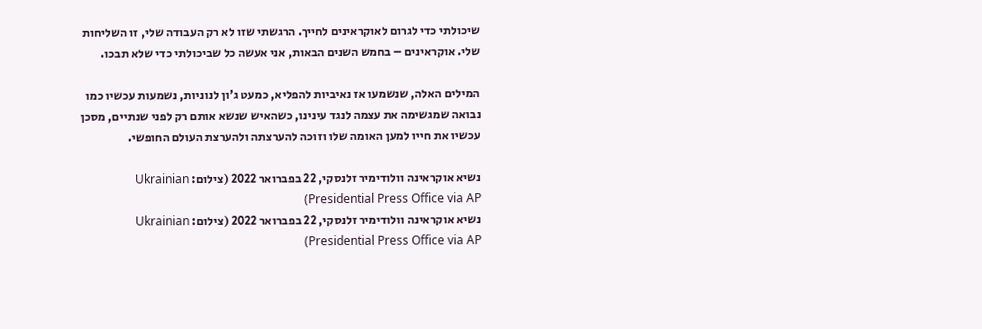שיכולתי כדי לגרום לאוקראינים לחייך. הרגשתי שזו לא רק העבודה שלי, זו השליחות שלי. אוקראינים – בחמש השנים הבאות, אני אעשה כל שביכולתי כדי שלא תבכו.

המילים האלה, שנשמעו אז נאיביות להפליא, כמעט ג'ון לנוניות, נשמעות עכשיו כמו נבואה שמגשימה את עצמה לנגד עינינו, כשהאיש שנשא אותם רק לפני שנתיים, מסכן עכשיו את חייו למען האומה שלו וזוכה להערצתה ולהערצת העולם החופשי.

נשיא אוקראינה וולודימיר זלנסקי, 22 בפברואר 2022 (צילום: Ukrainian Presidential Press Office via AP)
נשיא אוקראינה וולודימיר זלנסקי, 22 בפברואר 2022 (צילום: Ukrainian Presidential Press Office via AP)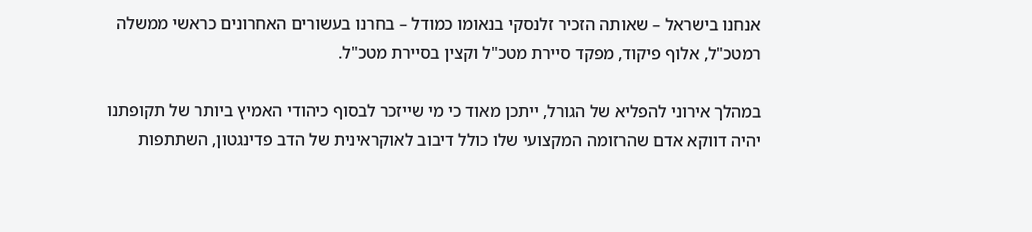אנחנו בישראל – שאותה הזכיר זלנסקי בנאומו כמודל – בחרנו בעשורים האחרונים כראשי ממשלה רמטכ"ל, אלוף פיקוד, מפקד סיירת מטכ"ל וקצין בסיירת מטכ"ל.

במהלך אירוני להפליא של הגורל, ייתכן מאוד כי מי שייזכר לבסוף כיהודי האמיץ ביותר של תקופתנו יהיה דווקא אדם שהרזומה המקצועי שלו כולל דיבוב לאוקראינית של הדב פדינגטון, השתתפות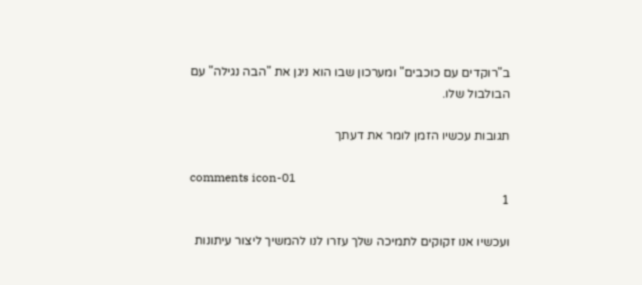ב"רוקדים עם כוכבים" ומערכון שבו הוא ניגן את "הבה נגילה" עם הבולבול שלו.

תגובות עכשיו הזמן לומר את דעתך

comments icon-01
1

ועכשיו אנו זקוקים לתמיכה שלך עזרו לנו להמשיך ליצור עיתונות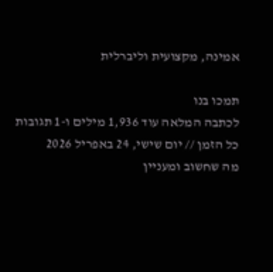אמינה, מקצועית וליברלית

תמכו בנו
לכתבה המלאה עוד 1,936 מילים ו-1 תגובות
כל הזמן // יום שישי, 24 באפריל 2026
מה שחשוב ומעניין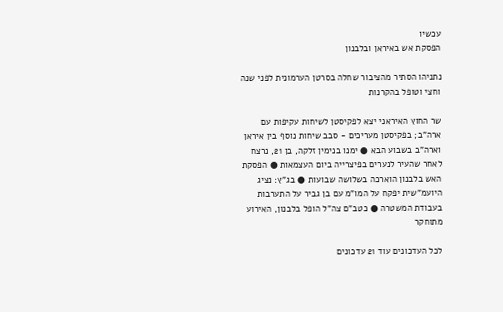עכשיו
הפסקת אש באיראן ובלבנון

נתניהו הסתיר מהציבור שחלה בסרטן הערמונית לפני שנה וחצי וטופל בהקרנות

שר החוץ האיראני יצא לפקיסטן לשיחות עקיפות עם ארה"ב; בפקיסטן מעריכים - סבב שיחות נוסף בין איראן וארה"ב בשבוע הבא ● ימנו בנימין זלקה, בן 21, נרצח לאחר שהעיר לנערים בפיצרייה ביום העצמאות ● הפסקת האש בלבנון הוארכה בשלושה שבועות ● בג"ץ: נציג היועמ"שית יפקח על המו"מ עם בן גביר על התערבות בעבודת המשטרה ● כטב"ם צה"ל הופל בלבנון, האירוע מתוחקר

לכל העדכונים עוד 21 עדכונים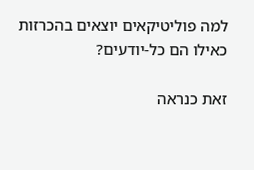למה פוליטיקאים יוצאים בהכרזות כאילו הם כל-יודעים?

זאת כנראה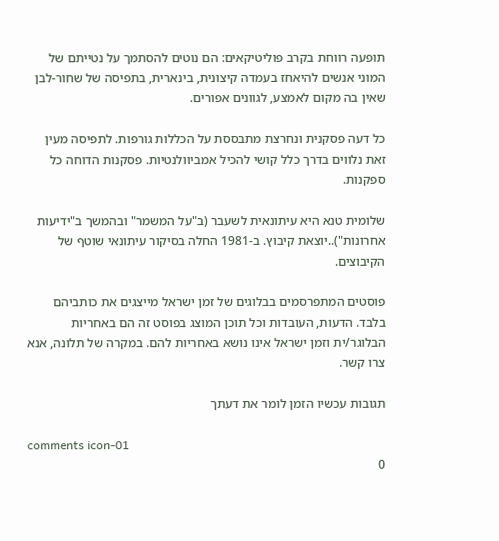תופעה רווחת בקרב פוליטיקאים: הם נוטים להסתמך על נטייתם של המוני אנשים להיאחז בעמדה קיצונית, בינארית, בתפיסה של שחור-לבן שאין בה מקום לאמצע, לגוונים אפורים.

כל דעה פסקנית ונחרצת מתבססת על הכללות גורפות. לתפיסה מעין זאת נלווים בדרך כלל קושי להכיל אמביוולנטיות. פסקנות הדוחה כל ספקנות.

שלומית טנא היא עיתונאית לשעבר (ב"על המשמר" ובהמשך ב"ידיעות אחרונות")..יוצאת קיבוץ. ב-1981 החלה בסיקור עיתונאי שוטף של הקיבוצים.

פוסטים המתפרסמים בבלוגים של זמן ישראל מייצגים את כותביהם בלבד. הדעות, העובדות וכל תוכן המוצג בפוסט זה הם באחריות הבלוגר/ית וזמן ישראל אינו נושא באחריות להם. במקרה של תלונה, אנא צרו קשר.

תגובות עכשיו הזמן לומר את דעתך

comments icon-01
0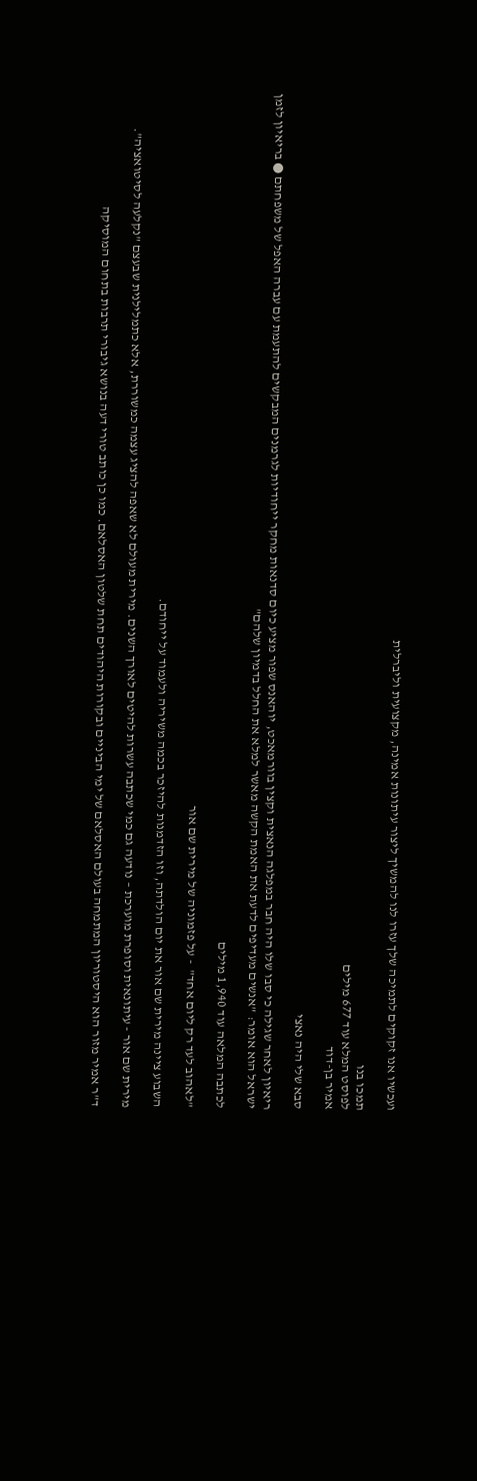ועכשיו אנו זקוקים לתמיכה שלך עזרו לנו להמשיך ליצור עיתונות אמינה, מקצועית וליברלית

תמכו בנו
לפוסט המלא עוד 677 מילים
אמיר בן-דוד

סבא שלי היה נאצי

ריאיון לאחר שגילה כי סבו שלו היה חבר במפלגה הנאצית וקצין בוורמאכט, יוהאנס שפור מציע כיום סדנאות מחקר ייחודיות לגרמנים המבקשים להתעמת עם עברה האפל של משפחתם ● בריאיון לזמן ישראל הוא אומר: "אנשים מעדיפים לדעת את האמת הקשה מאשר למלא את החלל בדמיון שלהם"

לכתבה המלאה עוד 1,940 מילים

"לאהוב לעד רק ליום אחד"  - על פזמוניה של מירית שם אור

השבוע ציינה מירית שם אור את יום הולדתה, וזו הזדמנות להיזכר בכמה משיריה ולעמוד על ייחודם.

מירית שם אור - עיתונאית וסופרת מוערכת – נודעה גם כמי שכתבה עשרות להיטים לאורך השנים. מירית מעולם לא שאפה להציג עצמה כמשוררת, אלא כתמלילנית שבעצם "נקלעה לסיטואציה".

ד"ר אמיר מזור הוא היסטוריון המתמחה בעולם האסלאם של ימי הביניים ובקורות היהודים תחת שלטון האסלאם. כמו כן כותב טורי דעה בנושא גיבורי תרבות בתחום המוסיקה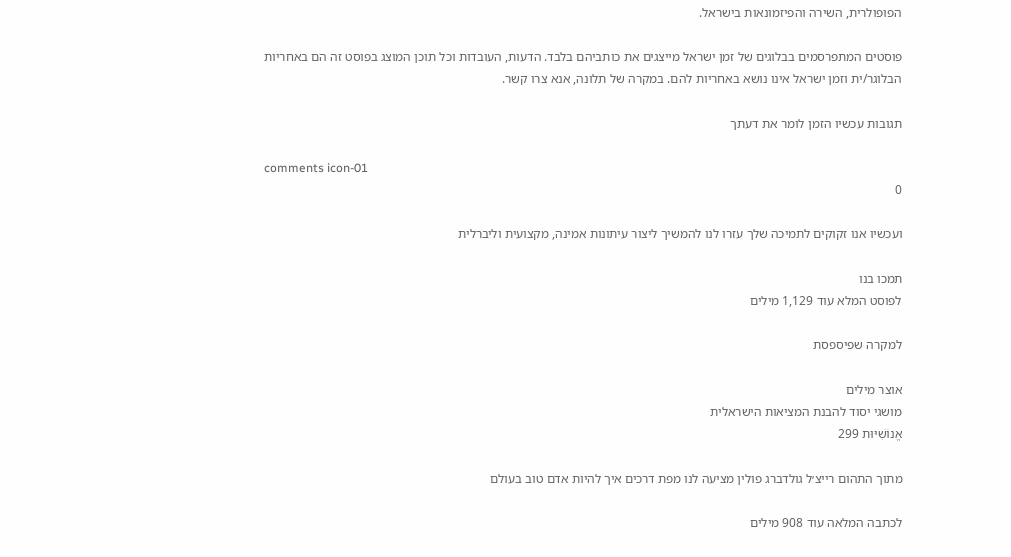הפופולרית, השירה והפיזמונאות בישראל.

פוסטים המתפרסמים בבלוגים של זמן ישראל מייצגים את כותביהם בלבד. הדעות, העובדות וכל תוכן המוצג בפוסט זה הם באחריות הבלוגר/ית וזמן ישראל אינו נושא באחריות להם. במקרה של תלונה, אנא צרו קשר.

תגובות עכשיו הזמן לומר את דעתך

comments icon-01
0

ועכשיו אנו זקוקים לתמיכה שלך עזרו לנו להמשיך ליצור עיתונות אמינה, מקצועית וליברלית

תמכו בנו
לפוסט המלא עוד 1,129 מילים

למקרה שפיספסת

אוצר מילים
מושגי יסוד להבנת המציאות הישראלית
אֱנוֹשִׁיּוּת 299

מתוך התהום רייצ׳ל גולדברג פולין מציעה לנו מפת דרכים איך להיות אדם טוב בעולם

לכתבה המלאה עוד 908 מילים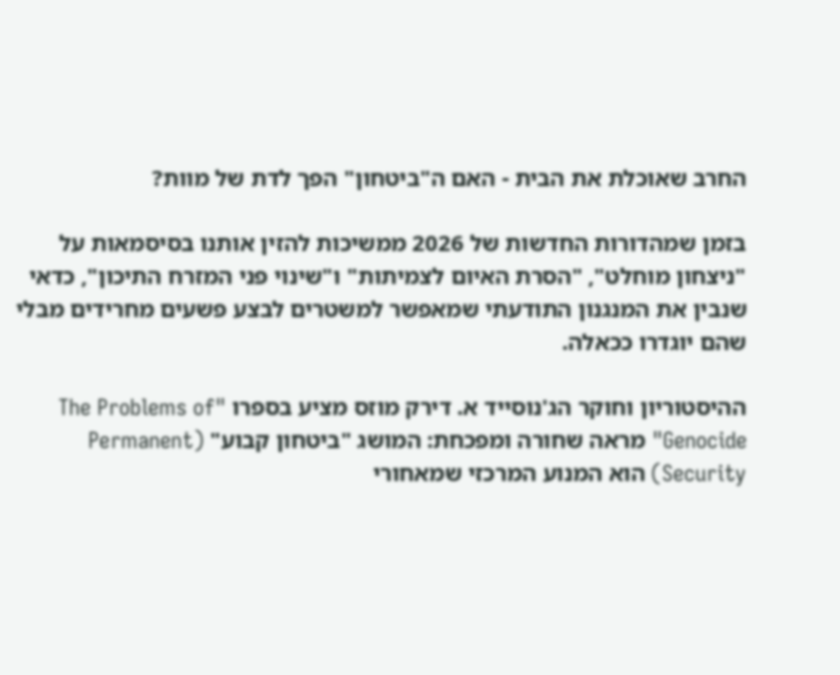החרב שאוכלת את הבית - האם ה"ביטחון" הפך לדת של מוות?

בזמן שמהדורות החדשות של 2026 ממשיכות להזין אותנו בסיסמאות על "ניצחון מוחלט", "הסרת האיום לצמיתות" ו"שינוי פני המזרח התיכון", כדאי שנבין את המנגנון התודעתי שמאפשר למשטרים לבצע פשעים מחרידים מבלי שהם יוגדרו ככאלה.

ההיסטוריון וחוקר הג'נוסייד א. דירק מוזס מציע בספרו "The Problems of Genocide" מראה שחורה ומפכחת: המושג "ביטחון קבוע" (Permanent Security) הוא המנוע המרכזי שמאחורי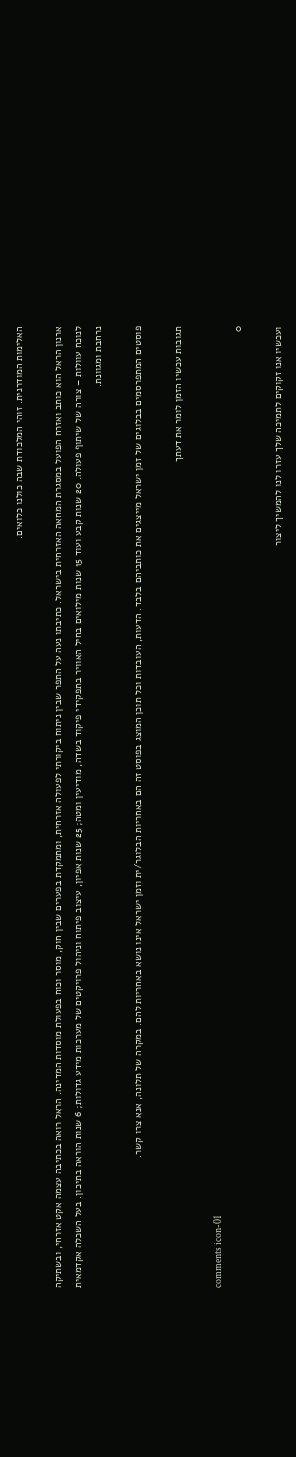האלימות המודרנית. זוהי המלכודת שבה כולנו כלואים.

ארנון הראל הוא כותב ואזרח הפועל במסגרת המחאה האזרחית בישראל. כתיבתו נעה על התפר שבין ניתוח ביקורתי לפעולה אזרחית, ומתמקדת בפערים שבין חוק, מוסר וכוח בפעולת מוסדות המדינה. הראל רואה בכתיבה עצמה אקט אזרחי, ובשתיקה לנוכח עוולות – צורה של שיתוף פעולה. 20 שנות קבע ועוד 15 שנות מילואים בחיל האוויר בתפקידי פיקוד בשדה, מודיעין ומטה; 25 שנות אפיון, עיצוב פיתוח וניהול פרויקטים של מערכות מידע גדולות; 6 שנות הוראה בתיכון. בעל השכלה אקדמאית נרחבת ומגוונת.

פוסטים המתפרסמים בבלוגים של זמן ישראל מייצגים את כותביהם בלבד. הדעות, העובדות וכל תוכן המוצג בפוסט זה הם באחריות הבלוגר/ית וזמן ישראל אינו נושא באחריות להם. במקרה של תלונה, אנא צרו קשר.

תגובות עכשיו הזמן לומר את דעתך

comments icon-01
0

ועכשיו אנו זקוקים לתמיכה שלך עזרו לנו להמשיך ליצור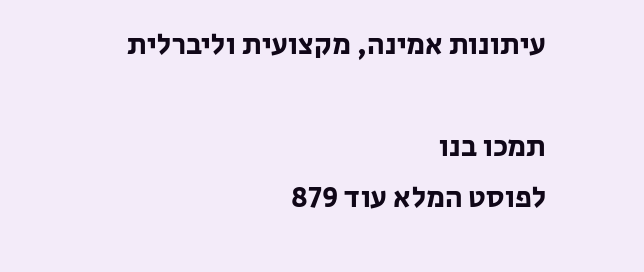עיתונות אמינה, מקצועית וליברלית

תמכו בנו
לפוסט המלא עוד 879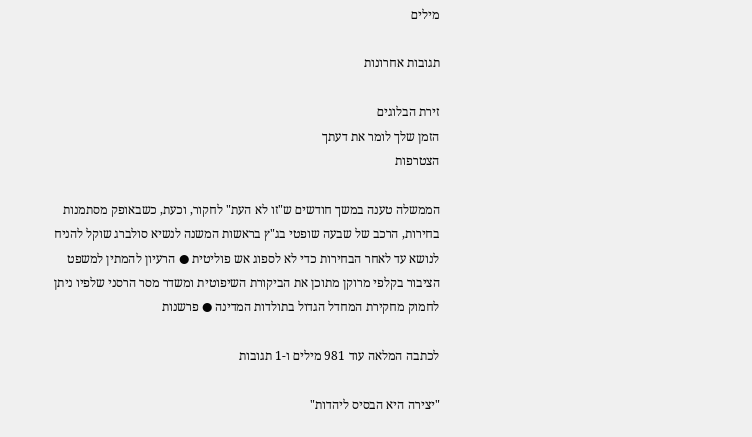מילים

תגובות אחרונות

זירת הבלוגים
הזמן שלך לומר את דעתך
הצטרפות

הממשלה טענה במשך חודשים ש"זו לא העת" לחקור, וכעת, כשבאופק מסתמנות בחירות, הרכב של שבעה שופטי בג"ץ בראשות המשנה לנשיא סולברג שוקל להניח לנושא עד לאחר הבחירות כדי לא לספוג אש פוליטית ● הרעיון להמתין למשפט הציבור בקלפי מרוקן מתוכן את הביקורת השיפוטית ומשדר מסר הרסני שלפיו ניתן לחמוק מחקירת המחדל הגדול בתולדות המדינה ● פרשנות

לכתבה המלאה עוד 981 מילים ו-1 תגובות

"יצירה היא הבסיס ליהדות"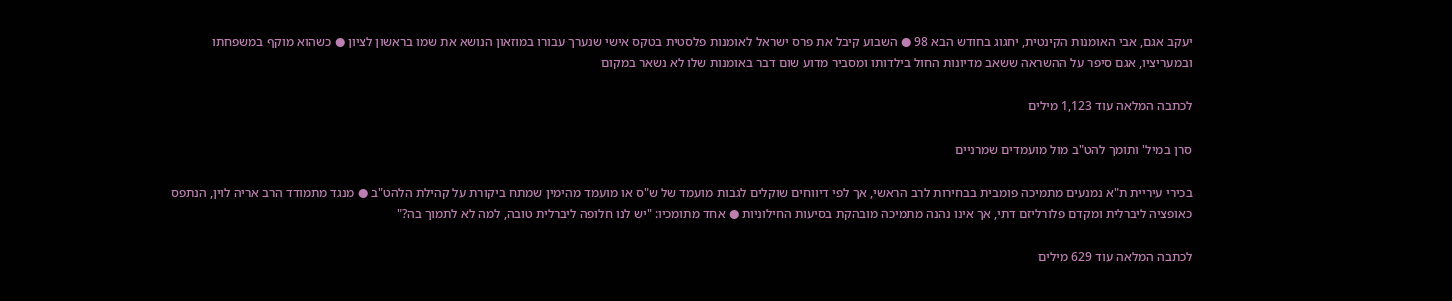יעקב אגם, אבי האומנות הקינטית, יחגוג בחודש הבא 98 ● השבוע קיבל את פרס ישראל לאומנות פלסטית בטקס אישי שנערך עבורו במוזאון הנושא את שמו בראשון לציון ● כשהוא מוקף במשפחתו ובמעריציו, אגם סיפר על ההשראה ששאב מדיונות החול בילדותו ומסביר מדוע שום דבר באומנות שלו לא נשאר במקום

לכתבה המלאה עוד 1,123 מילים

סרן במיל' ותומך להט"ב מול מועמדים שמרניים

בכירי עיריית ת"א נמנעים מתמיכה פומבית בבחירות לרב הראשי, אך לפי דיווחים שוקלים לגבות מועמד של ש"ס או מועמד מהימין שמתח ביקורת על קהילת הלהט"ב ● מנגד מתמודד הרב אריה לוין, הנתפס כאופציה ליברלית ומקדם פלורליזם דתי, אך אינו נהנה מתמיכה מובהקת בסיעות החילוניות ● אחד מתומכיו: "יש לנו חלופה ליברלית טובה, למה לא לתמוך בה?"

לכתבה המלאה עוד 629 מילים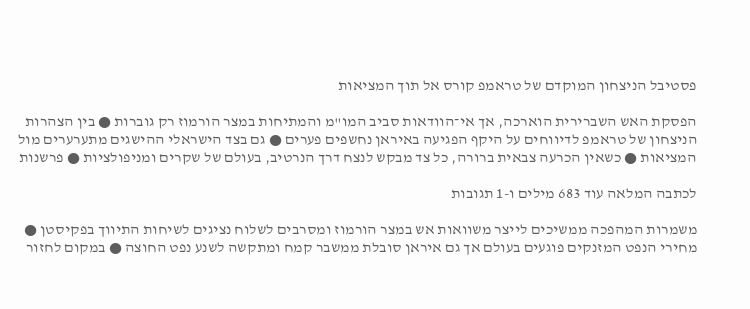פסטיבל הניצחון המוקדם של טראמפ קורס אל תוך המציאות

הפסקת האש השברירית הוארכה, אך אי־הוודאות סביב המו"מ והמתיחות במצר הורמוז רק גוברות ● בין הצהרות הניצחון של טראמפ לדיווחים על היקף הפגיעה באיראן נחשפים פערים ● גם בצד הישראלי ההישגים מתערערים מול המציאות ● כשאין הכרעה צבאית ברורה, כל צד מבקש לנצח דרך הנרטיב, בעולם של שקרים ומניפולציות ● פרשנות

לכתבה המלאה עוד 683 מילים ו-1 תגובות

משמרות המהפכה ממשיכים לייצר משוואות אש במצר הורמוז ומסרבים לשלוח נציגים לשיחות התיווך בפקיסטן ● מחירי הנפט המזנקים פוגעים בעולם אך גם איראן סובלת ממשבר קמח ומתקשה לשנע נפט החוצה ● במקום לחזור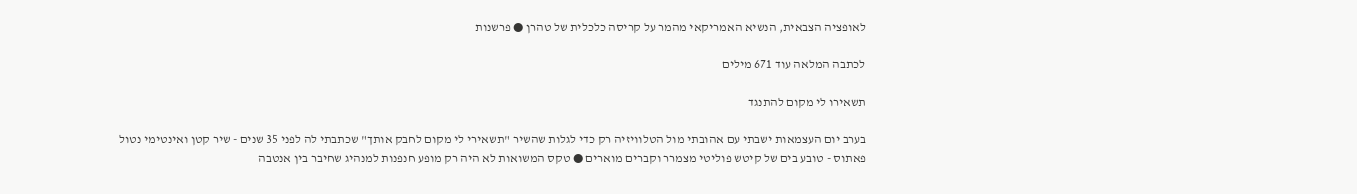לאופציה הצבאית, הנשיא האמריקאי מהמר על קריסה כלכלית של טהרן ● פרשנות

לכתבה המלאה עוד 671 מילים

תשאירו לי מקום להתנגד

בערב יום העצמאות ישבתי עם אהובתי מול הטלוויזיה רק כדי לגלות שהשיר "תשאירי לי מקום לחבק אותך" שכתבתי לה לפני 35 שנים - שיר קטן ואינטימי נטול פאתוס - טובע בים של קיטש פוליטי מצמרר וקברים מוארים ● טקס המשואות לא היה רק מופע חנפנות למנהיג שחיבר בין אנטבה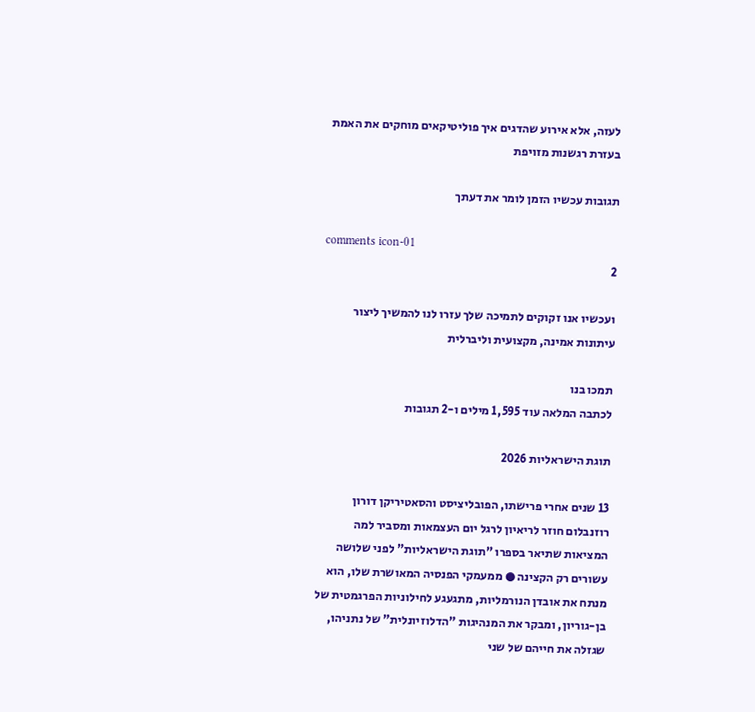לעזה, אלא אירוע שהדגים איך פוליטיקאים מוחקים את האמת בעזרת רגשנות מזויפת

תגובות עכשיו הזמן לומר את דעתך

comments icon-01
2

ועכשיו אנו זקוקים לתמיכה שלך עזרו לנו להמשיך ליצור עיתונות אמינה, מקצועית וליברלית

תמכו בנו
לכתבה המלאה עוד 1,595 מילים ו-2 תגובות

תוגת הישראליות 2026

13 שנים אחרי פרישתו, הפובליציסט והסאטיריקן דורון רוזנבלום חוזר לריאיון לרגל יום העצמאות ומסביר למה המציאות שתיאר בספרו "תוגת הישראליות" לפני שלושה עשורים רק הקצינה ● ממעמקי הפנסיה המאושרת שלו, הוא מנתח את אובדן הנורמליות, מתגעגע לחילוניות הפרגמטית של בן-גוריון, ומבקר את המנהיגות "הדלוזיונלית" של נתניהו, שגזלה את חייהם של שני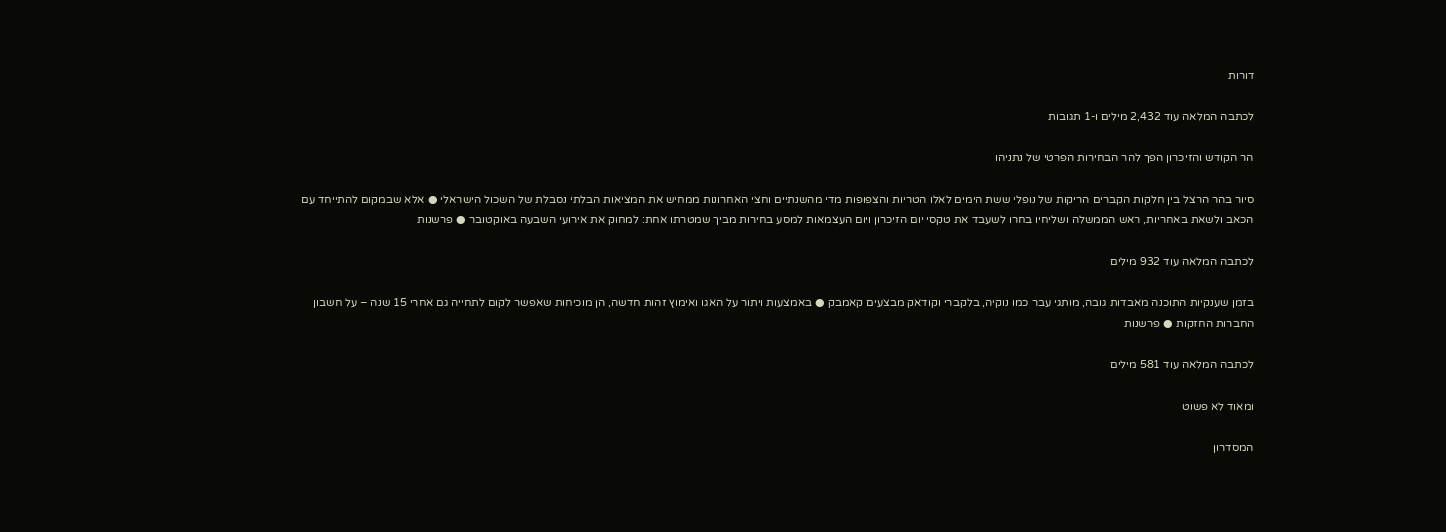דורות

לכתבה המלאה עוד 2,432 מילים ו-1 תגובות

הר הקודש והזיכרון הפך להר הבחירות הפרטי של נתניהו

סיור בהר הרצל בין חלקות הקברים הריקות של נופלי ששת הימים לאלו הטריות והצפופות מדי מהשנתיים וחצי האחרונות ממחיש את המציאות הבלתי נסבלת של השכול הישראלי ● אלא שבמקום להתייחד עם הכאב ולשאת באחריות, ראש הממשלה ושליחיו בחרו לשעבד את טקסי יום הזיכרון ויום העצמאות למסע בחירות מביך שמטרתו אחת: למחוק את אירועי השבעה באוקטובר ● פרשנות

לכתבה המלאה עוד 932 מילים

בזמן שענקיות התוכנה מאבדות גובה, מותגי עבר כמו נוקיה, בלקברי וקודאק מבצעים קאמבק ● באמצעות ויתור על האגו ואימוץ זהות חדשה, הן מוכיחות שאפשר לקום לתחייה גם אחרי 15 שנה – על חשבון החברות החזקות ● פרשנות

לכתבה המלאה עוד 581 מילים

ומאוד לא פשוט

המסדרון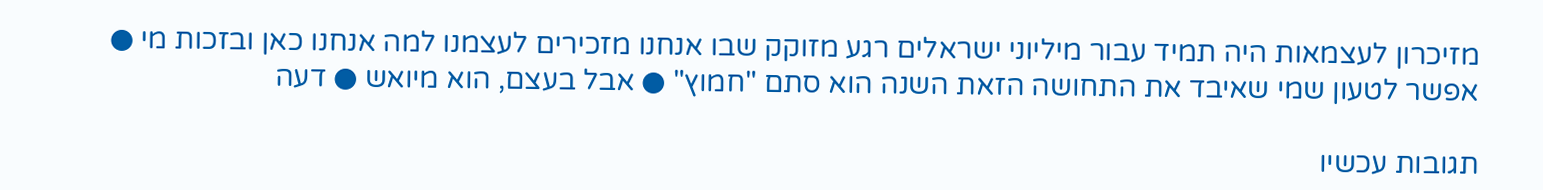מזיכרון לעצמאות היה תמיד עבור מיליוני ישראלים רגע מזוקק שבו אנחנו מזכירים לעצמנו למה אנחנו כאן ובזכות מי ● אפשר לטעון שמי שאיבד את התחושה הזאת השנה הוא סתם "חמוץ" ● אבל בעצם, הוא מיואש ● דעה

תגובות עכשיו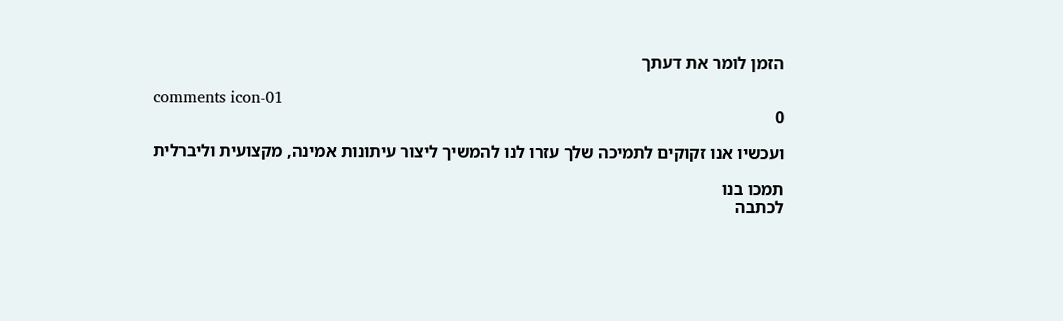הזמן לומר את דעתך

comments icon-01
0

ועכשיו אנו זקוקים לתמיכה שלך עזרו לנו להמשיך ליצור עיתונות אמינה, מקצועית וליברלית

תמכו בנו
לכתבה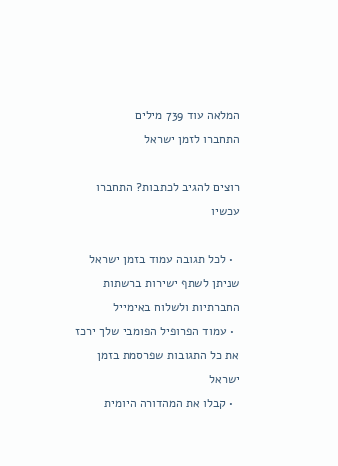המלאה עוד 739 מילים
התחברו לזמן ישראל

רוצים להגיב לכתבות? התחברו עכשיו

  • לכל תגובה עמוד בזמן ישראל שניתן לשתף ישירות ברשתות החברתיות ולשלוח באימייל
  • עמוד הפרופיל הפומבי שלך ירכז את כל התגובות שפרסמת בזמן ישראל
  • קבלו את המהדורה היומית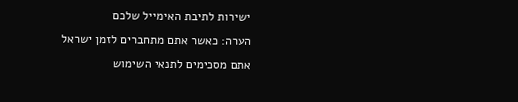ישירות לתיבת האימייל שלכם
הערה: כאשר אתם מתחברים לזמן ישראל אתם מסכימים לתנאי השימוש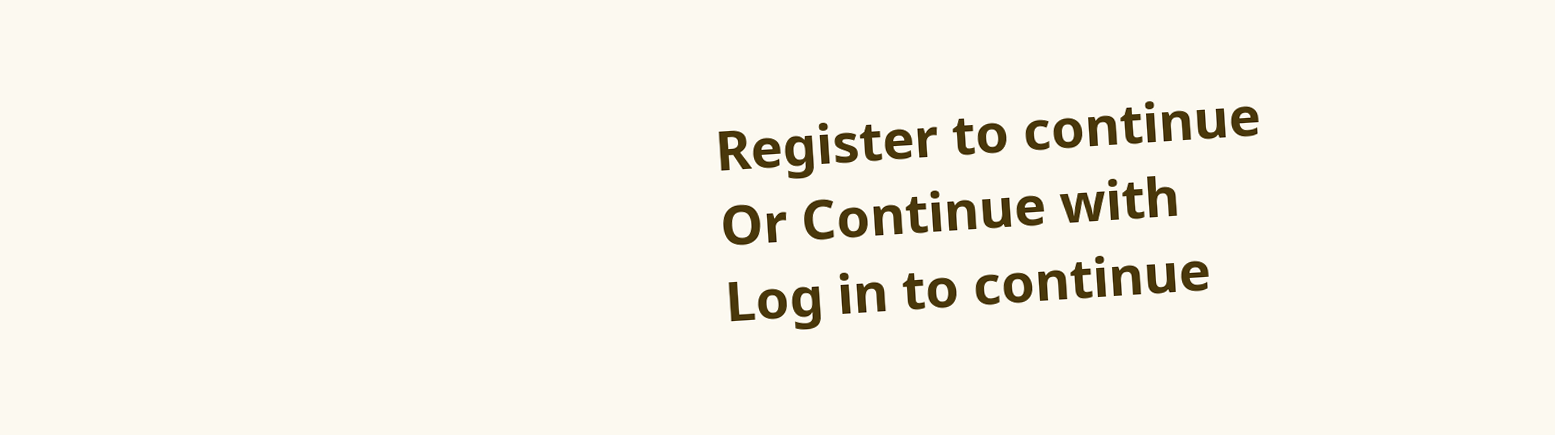Register to continue
Or Continue with
Log in to continue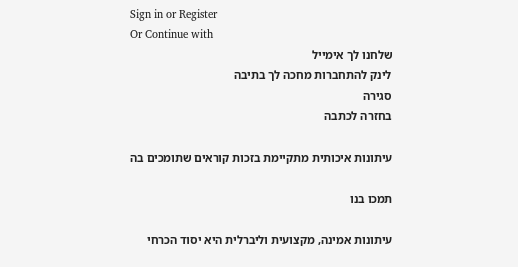Sign in or Register
Or Continue with
שלחנו לך אימייל
לינק להתחברות מחכה לך בתיבה
סגירה
בחזרה לכתבה

עיתונות איכותית מתקיימת בזכות קוראים שתומכים בה

תמכו בנו

עיתונות אמינה, מקצועית וליברלית היא יסוד הכרחי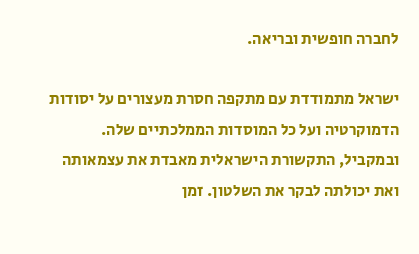לחברה חופשית ובריאה.

ישראל מתמודדת עם מתקפה חסרת מעצורים על יסודות הדמוקרטיה ועל כל המוסדות הממלכתיים שלה. ובמקביל, התקשורת הישראלית מאבדת את עצמאותה ואת יכולתה לבקר את השלטון. זמן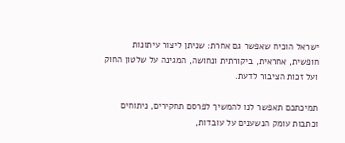ישראל הוכיח שאפשר גם אחרת: שניתן ליצור עיתונות חופשית, אחראית, ביקורתית ונחושה, המגינה על שלטון החוק ועל זכות הציבור לדעת.

תמיכתכם תאפשר לנו להמשיך לפרסם תחקירים, ניתוחים וכתבות עומק הנשענים על עובדות,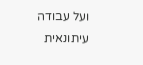ועל עבודה עיתונאית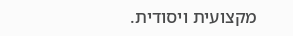מקצועית ויסודית.